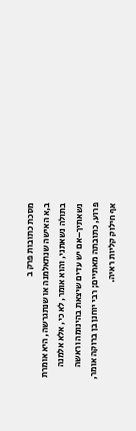מסכת כתובות פרק ב
ב,א האישה שנתאלמנה או שנתגרשה, היא אומרת בתולה נשאתני, והוא אומר, לא כי, אלא אלמנה נשאתיך–אם יש עדים שיצאת בהינומה וראשה פרוע, כתובתה מאתיים; רבי יוחנן בן ברוקה אומר, אף חילוק קליות ראיה.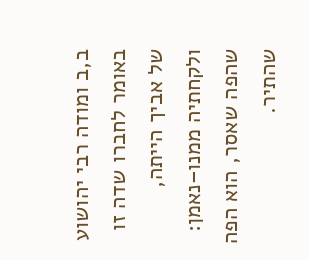ב,ב ומודה רבי יהושוע באומר לחברו שדה זו של אביך הייתה, ולקחתיה ממנו–נאמן: שהפה שאסר, הוא הפה שהתיר.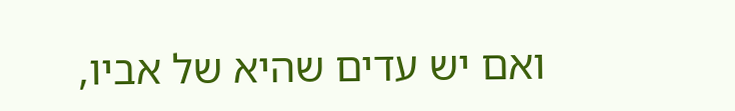ואם יש עדים שהיא של אביו,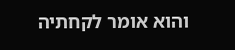והוא אומר לקחתיה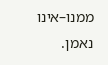ממנו–אינו נאמן.